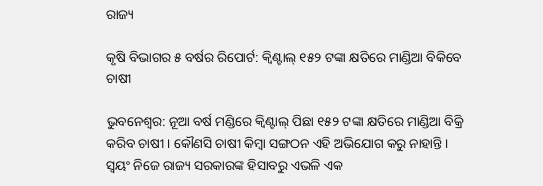ରାଜ୍ୟ

କୃଷି ବିଭାଗର ୫ ବର୍ଷର ରିପୋର୍ଟ: କ୍ବିଣ୍ଟାଲ୍‌ ୧୫୨ ଟଙ୍କା କ୍ଷତିରେ ମାଣ୍ଡିଆ ବିକିବେ ଚାଷୀ

ଭୁବନେଶ୍ବର: ନୂଆ ବର୍ଷ ମଣ୍ଡିରେ କ୍ବିଣ୍ଟାଲ୍‌ ପିଛା ୧୫୨ ଟଙ୍କା କ୍ଷତିରେ ମାଣ୍ଡିଆ ବିକ୍ରି କରିବ ଚାଷୀ। କୌଣସି ଚାଷୀ କିମ୍ବା ସଙ୍ଗଠନ ଏହି ଅଭିଯୋଗ କରୁ ନାହାନ୍ତି। ସ୍ବୟଂ ନିଜେ ରାଜ୍ୟ ସରକାରଙ୍କ ହିସାବରୁ ଏଭଳି ଏକ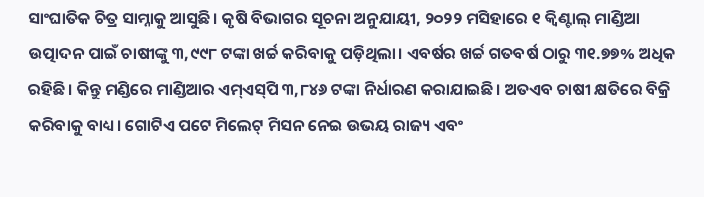ସାଂଘାତିକ ଚିତ୍ର ସାମ୍ନାକୁ ଆସୁଛି। କୃଷି ବିଭାଗର ସୂଚନା ଅନୁଯାୟୀ, ୨୦୨୨ ମସିହାରେ ୧ କ୍ବିଣ୍ଟାଲ୍‌ ମାଣ୍ଡିଆ ଉତ୍ପାଦନ ପାଇଁ ଚାଷୀଙ୍କୁ ୩,୯୯୮ ଟଙ୍କା ଖର୍ଚ୍ଚ କରିବାକୁ ପଡ଼ିଥିଲା। ଏବର୍ଷର ଖର୍ଚ୍ଚ ଗତବର୍ଷ ଠାରୁ ୩୧.୭୭% ଅଧିକ ରହିଛି। କିନ୍ତୁ ମଣ୍ଡିରେ ମାଣ୍ଡିଆର ଏମ୍‌ଏସ୍‌ପି ୩,୮୪୬ ଟଙ୍କା ନିର୍ଧାରଣ କରାଯାଇଛି। ଅତଏବ ଚାଷୀ କ୍ଷତିରେ ବିକ୍ରି କରିବାକୁ ବାଧ୍ୟ। ଗୋଟିଏ ପଟେ ମିଲେଟ୍ ମିସନ ନେଇ ଉଭୟ ରାଜ୍ୟ ଏବଂ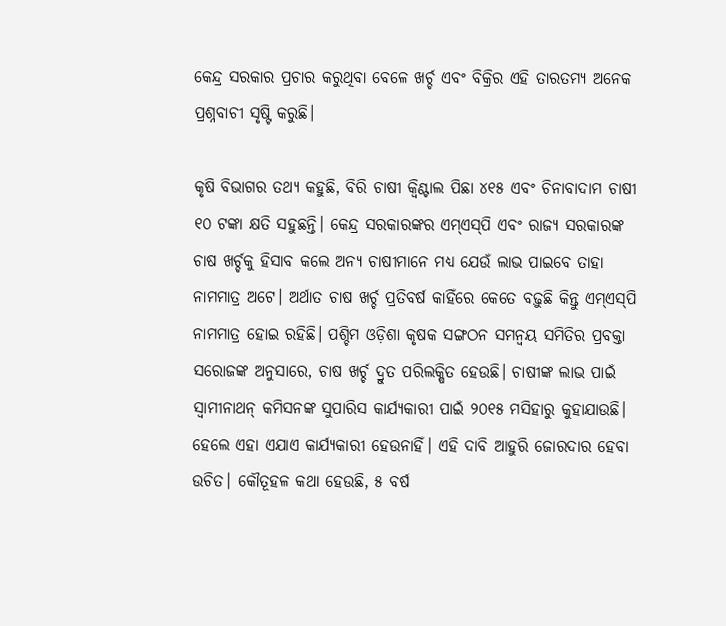କେନ୍ଦ୍ର ସରକାର ପ୍ରଚାର କରୁଥିବା ବେଳେ ଖର୍ଚ୍ଚ ଏବଂ ବିକ୍ରିର ଏହି ତାରତମ୍ୟ ଅନେକ ପ୍ରଶ୍ନବାଚୀ ସୃଷ୍ଟି କରୁଛି।

କୃଷି ବିଭାଗର ତଥ୍ୟ କହୁଛି, ବିରି ଚାଷୀ କ୍ବିଣ୍ଟାଲ ପିଛା ୪୧୫ ଏବଂ ଚିନାବାଦାମ ଚାଷୀ ୧୦ ଟଙ୍କା କ୍ଷତି ସହୁଛନ୍ତି। କେନ୍ଦ୍ର ସରକାରଙ୍କର ଏମ୍‌ଏସ୍‌ପି ଏବଂ ରାଜ୍ୟ ସରକାରଙ୍କ ଚାଷ ଖର୍ଚ୍ଚକୁ ହିସାବ କଲେ ଅନ୍ୟ ଚାଷୀମାନେ ମଧ୍ୟ ଯେଉଁ ଲାଭ ପାଇବେ ତାହା ନାମମାତ୍ର ଅଟେ। ଅର୍ଥାତ ଚାଷ ଖର୍ଚ୍ଚ ପ୍ରତିବର୍ଷ କାହିଁରେ କେତେ ବଢ଼ୁଛି କିନ୍ତୁ ଏମ୍‌ଏସ୍‌ପି ନାମମାତ୍ର ହୋଇ ରହିଛି। ପଶ୍ଚିମ ଓଡ଼ିଶା କୃଷକ ସଙ୍ଗଠନ ସମନ୍ବୟ ସମିତିର ପ୍ରବକ୍ତା ସରୋଜଙ୍କ ଅନୁସାରେ, ଚାଷ ଖର୍ଚ୍ଚ ଦ୍ରୁତ ପରିଲକ୍ଷିତ ହେଉଛି। ଚାଷୀଙ୍କ ଲାଭ ପାଇଁ ସ୍ବାମୀନାଥନ୍‌ କମିସନଙ୍କ ସୁପାରିସ କାର୍ଯ୍ୟକାରୀ ପାଇଁ ୨୦୧୫ ମସିହାରୁ କୁହାଯାଉଛି। ହେଲେ ଏହା ଏଯାଏ କାର୍ଯ୍ୟକାରୀ ହେଉନାହିଁ। ଏହି ଦାବି ଆହୁରି ଜୋରଦାର ହେବା ଉଚିତ। କୌତୂହଳ କଥା ହେଉଛି, ୫ ବର୍ଷ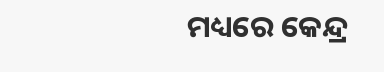ମଧ୍ୟରେ କେନ୍ଦ୍ର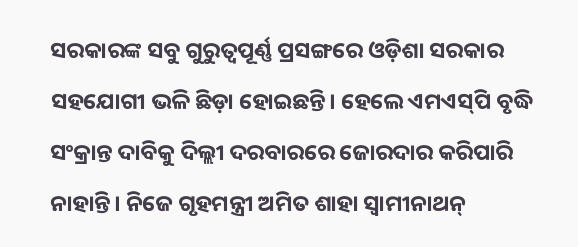ସରକାରଙ୍କ ସବୁ ଗୁରୁତ୍ବପୂର୍ଣ୍ଣ ପ୍ରସଙ୍ଗରେ ଓଡ଼ିଶା ସରକାର ସହଯୋଗୀ ଭଳି ଛିଡ଼ା ହୋଇଛନ୍ତି। ହେଲେ ଏମଏସ୍‌ପି ବୃଦ୍ଧି ସଂକ୍ରାନ୍ତ ଦାବିକୁ ଦିଲ୍ଲୀ ଦରବାରରେ ଜୋରଦାର କରିପାରି ନାହାନ୍ତି। ନିଜେ ଗୃହମନ୍ତ୍ରୀ ଅମିତ ଶାହା ସ୍ବାମୀନାଥନ୍‌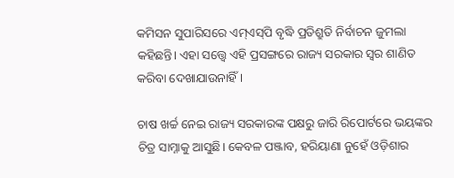କମିସନ ସୁପାରିସରେ ଏମ୍‌ଏସ୍‌ପି ବୃଦ୍ଧି ପ୍ରତିଶ୍ରୁତି ନିର୍ବାଚନ ଜୁମଲା କହିଛନ୍ତି। ଏହା ସତ୍ତ୍ବେ ଏହି ପ୍ରସଙ୍ଗରେ ରାଜ୍ୟ ସରକାର ସ୍ବର ଶାଣିତ କରିବା ଦେଖାଯାଉନାହିଁ।

ଚାଷ ଖର୍ଚ୍ଚ ନେଇ ରାଜ୍ୟ ସରକାରଙ୍କ ପକ୍ଷରୁ ଜାରି ରିପୋର୍ଟରେ ଭୟଙ୍କର ଚିତ୍ର ସାମ୍ନାକୁ ଆସୁଛି। କେବଳ ପଞ୍ଜାବ, ହରିୟାଣା ନୁହେଁ ଓଡ଼ିଶାର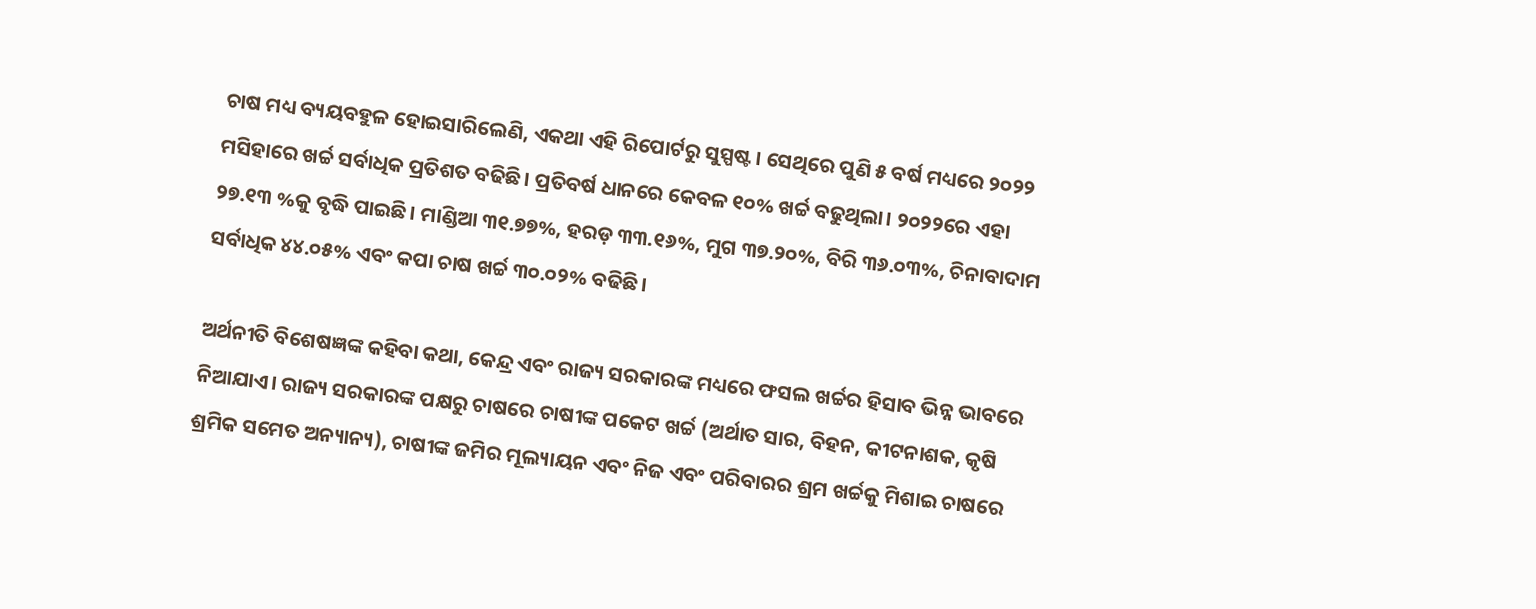ଚାଷ ମଧ୍ୟ ବ୍ୟୟବହୁଳ ହୋଇସାରିଲେଣି, ଏକଥା ଏହି ରିପୋର୍ଟରୁ ସୁସ୍ପଷ୍ଟ। ସେଥିରେ ପୁଣି ୫ ବର୍ଷ ମଧ୍ୟରେ ୨୦୨୨ ମସିହାରେ ଖର୍ଚ୍ଚ ସର୍ବାଧିକ ପ୍ରତିଶତ ବଢିଛି। ପ୍ରତିବର୍ଷ ଧାନରେ କେବଳ ୧୦% ଖର୍ଚ୍ଚ ବଢୁଥିଲା। ୨୦୨୨ରେ ଏହା ୨୭.୧୩ %କୁ ବୃଦ୍ଧି ପାଇଛି। ମାଣ୍ଡିଆ ୩୧.୭୭%, ହରଡ଼ ୩୩.୧୬%, ମୁଗ ୩୭.୨୦%, ବିରି ୩୬.୦୩%, ଚିନାବାଦାମ ସର୍ବାଧିକ ୪୪.୦୫% ଏବଂ କପା ଚାଷ ଖର୍ଚ୍ଚ ୩୦.୦୨% ବଢିଛି।

ଅର୍ଥନୀତି ବିଶେଷଜ୍ଞଙ୍କ କହିବା କଥା, କେନ୍ଦ୍ର ଏବଂ ରାଜ୍ୟ ସରକାରଙ୍କ ମଧ୍ୟରେ ଫସଲ ଖର୍ଚ୍ଚର ହିସାବ ଭିନ୍ନ ଭାବରେ ନିଆଯାଏ। ରାଜ୍ୟ ସରକାରଙ୍କ ପକ୍ଷରୁ ଚାଷରେ ଚାଷୀଙ୍କ ପକେଟ ଖର୍ଚ୍ଚ (ଅର୍ଥାତ ସାର, ବିହନ, କୀଟନାଶକ, କୃଷି ଶ୍ରମିକ ସମେତ ଅନ୍ୟାନ୍ୟ), ଚାଷୀଙ୍କ ଜମିର ମୂଲ୍ୟାୟନ ଏବଂ ନିଜ ଏବଂ ପରିବାରର ଶ୍ରମ ଖର୍ଚ୍ଚକୁ ମିଶାଇ ଚାଷରେ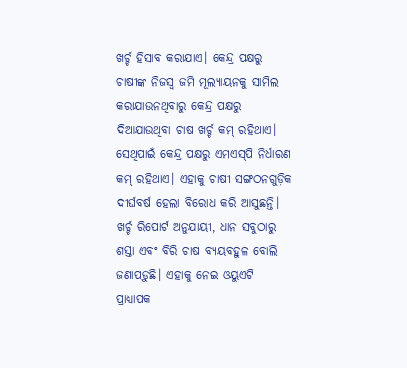ଖର୍ଚ୍ଚ ହିସାବ କରାଯାଏ। କେନ୍ଦ୍ର ପକ୍ଷରୁ ଚାଷୀଙ୍କ ନିଜସ୍ବ ଜମି ମୂଲ୍ୟାୟନକୁ ସାମିଲ କରାଯାଉନଥିବାରୁ କେନ୍ଦ୍ର ପକ୍ଷରୁ ଦିଆଯାଉଥିବା ଚାଷ ଖର୍ଚ୍ଚ କମ୍‌ ରହିଥାଏ। ସେଥିପାଇଁ କେନ୍ଦ୍ର ପକ୍ଷରୁ ଏମଏସ୍‌ପି ନିର୍ଧାରଣ କମ୍‌ ରହିଥାଏ। ଏହାକୁ ଚାଷୀ ସଙ୍ଗଠନଗୁଡ଼ିକ ଦୀର୍ଘବର୍ଷ ହେଲା ବିରୋଧ କରି ଆସୁଛନ୍ତି। ଖର୍ଚ୍ଚ ରିପୋର୍ଟ ଅନୁଯାୟୀ, ଧାନ ସବୁଠାରୁ ଶସ୍ତା ଏବଂ ବିରି ଚାଷ ବ୍ୟୟବହୁଳ ବୋଲି ଜଣାପଡ଼ୁଛି। ଏହାକୁ ନେଇ ଓୟୁଏଟି ପ୍ରାଧ୍ୟାପକ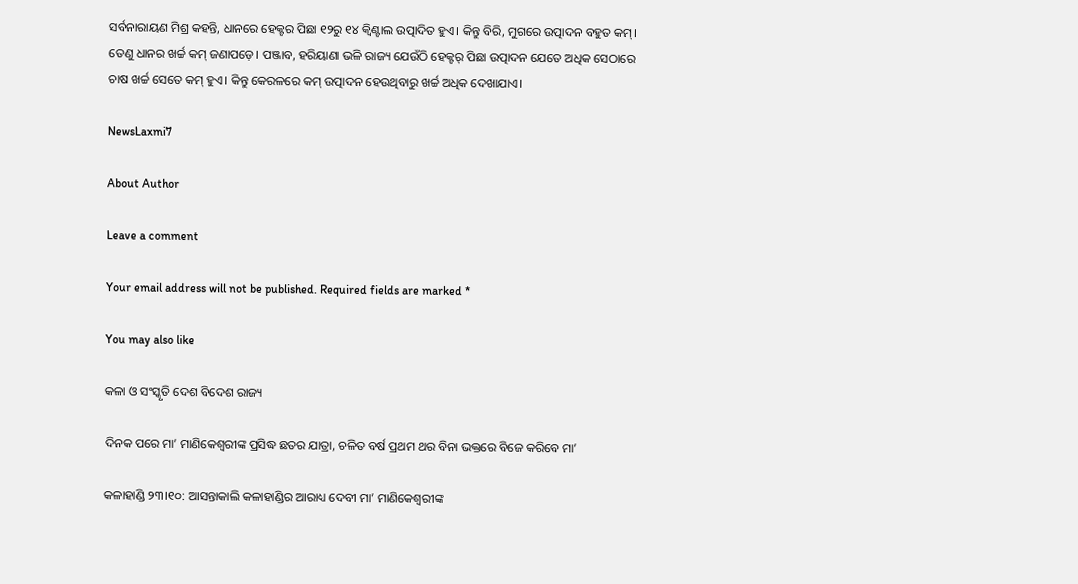ସର୍ବନାରାୟଣ ମିଶ୍ର କହନ୍ତି, ଧାନରେ ହେକ୍ଟର ପିଛା ୧୨ରୁ ୧୪ କ୍ବିଣ୍ଟାଲ ଉତ୍ପାଦିତ ହୁଏ। କିନ୍ତୁ ବିରି, ମୁଗରେ ଉତ୍ପାଦନ ବହୁତ କମ୍‌। ତେଣୁ ଧାନର ଖର୍ଚ୍ଚ କମ୍‌ ଜଣାପଡ଼େ। ପଞ୍ଜାବ, ହରିୟାଣା ଭଳି ରାଜ୍ୟ ଯେଉଁଠି ହେକ୍ଟର୍‌ ପିଛା ଉତ୍ପାଦନ ଯେତେ ଅଧିକ ସେଠାରେ ଚାଷ ଖର୍ଚ୍ଚ ସେତେ କମ୍‌ ହୁଏ। କିନ୍ତୁ କେରଳରେ କମ୍‌ ଉତ୍ପାଦନ ହେଉଥିବାରୁ ଖର୍ଚ୍ଚ ଅଧିକ ଦେଖାଯାଏ।

NewsLaxmi7

About Author

Leave a comment

Your email address will not be published. Required fields are marked *

You may also like

କଳା ଓ ସଂସ୍କୃତି ଦେଶ ବିଦେଶ ରାଜ୍ୟ

ଦିନକ ପରେ ମା’ ମାଣିକେଶ୍ବରୀଙ୍କ ପ୍ରସିଦ୍ଧ ଛତର ଯାତ୍ରା, ଚଳିତ ବର୍ଷ ପ୍ରଥମ ଥର ବିନା ଭକ୍ତରେ ବିଜେ କରିବେ ମା’

କଳାହାଣ୍ଡି ୨୩।୧୦: ଆସନ୍ତାକାଲି କଳାହାଣ୍ଡିର ଆରାଧ୍ୟ ଦେବୀ ମା’ ମାଣିକେଶ୍ବରୀଙ୍କ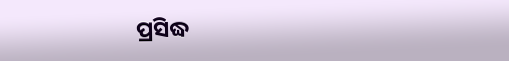ପ୍ରସିଦ୍ଧ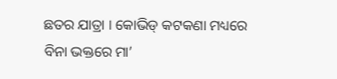ଛତର ଯାତ୍ରା । କୋଭିଡ୍ କଟକଣା ମଧ୍ୟରେ ବିନା ଭକ୍ତରେ ମା’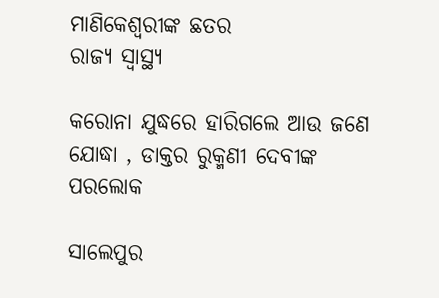ମାଣିକେଶ୍ବରୀଙ୍କ ଛତର
ରାଜ୍ୟ ସ୍ୱାସ୍ଥ୍ୟ

କରୋନା ଯୁଦ୍ଧରେ ହାରିଗଲେ ଆଉ ଜଣେ ଯୋଦ୍ଧା , ଡାକ୍ତର ରୁକ୍ମଣୀ ଦେବୀଙ୍କ ପରଲୋକ

ସାଲେପୁର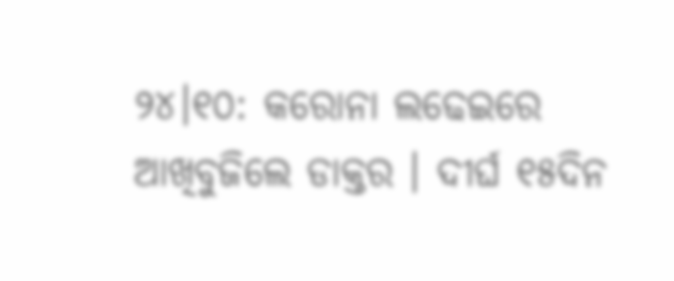୨୪।୧୦: କରୋନା ଲଢେଇରେ ଆଖିବୁଜିଲେ ଡାକ୍ତର । ଦୀର୍ଘ ୧୫ଦିନ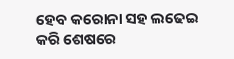ହେବ କରୋନା ସହ ଲଢେଇ କରି ଶେଷରେ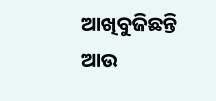ଆଖିବୁଜିଛନ୍ତି ଆଉ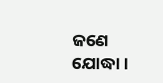ଜଣେ ଯୋଦ୍ଧା ।